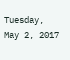Tuesday, May 2, 2017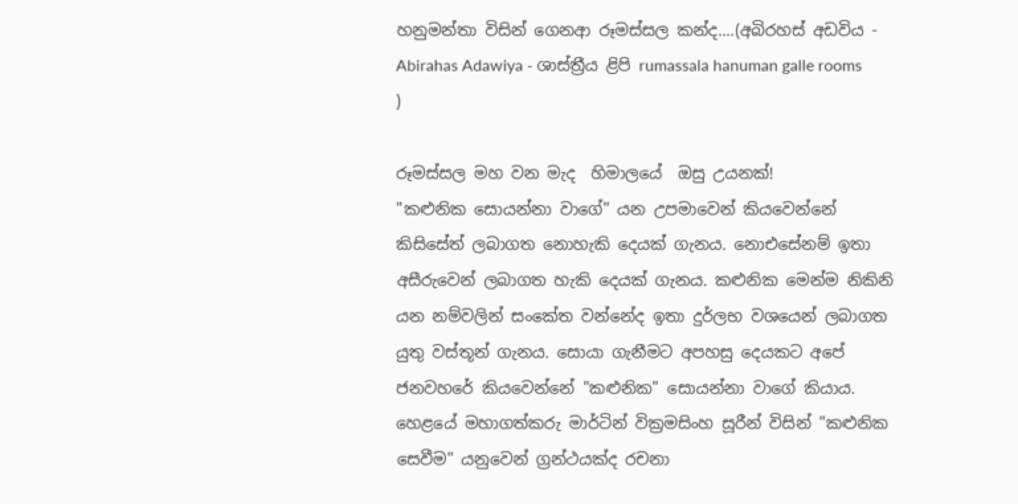හනුමන්තා විසින් ගෙනආ රූමස්සල කන්ද....(අබිරහස් අඩවිය - Abirahas Adawiya - ශාස්ත්‍රීය ළිපි rumassala hanuman galle rooms )

රූමස්‌සල මහ වන මැද  හිමාලයේ  ඔසු උයනක්‌!
"කළුනික සොයන්නා වාගේ" යන උපමාවෙන් කියවෙන්නේ කිසිසේත් ලබාගත නොහැකි දෙයක්‌ ගැනය. නොඑසේනම් ඉතා අසීරුවෙන් ලබාගත හැකි දෙයක්‌ ගැනය. කළුනික මෙන්ම නිකිනි යන නම්වලින් සංකේත වන්නේද ඉතා දුර්ලභ වශයෙන් ලබාගත යුතු වස්‌තූන් ගැනය. සොයා ගැනීමට අපහසු දෙයකට අපේ ජනවහරේ කියවෙන්නේ "කළුනික" සොයන්නා වාගේ කියාය.
හෙළයේ මහාගත්කරු මාර්ටින් වික්‍රමසිංහ සූරීන් විසින් "කළුනික සෙවීම" යනුවෙන් ග්‍රන්ථයක්‌ද රචනා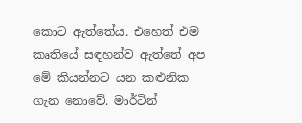කොට ඇත්තේය. එහෙත් එම කෘතියේ සඳහන්ව ඇත්තේ අප මේ කියන්නට යන කළුනික ගැන නොවේ. මාර්ටින්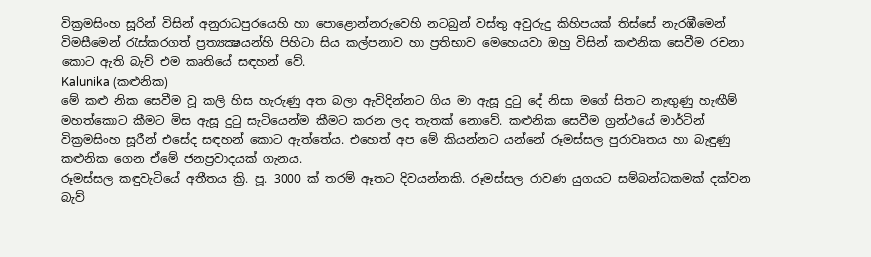වික්‍රමසිංහ සූරින් විසින් අනුරාධපුරයෙහි හා පොළොන්නරුවෙහි නටබුන් වස්‌තු අවුරුදු කිහිපයක්‌ තිස්‌සේ නැරඹීමෙන් විමසීමෙන් රැස්‌කරගත් ප්‍රත්‍යක්‍ෂයන්හි පිහිටා සිය කල්පනාව හා ප්‍රතිභාව මෙහෙයවා ඔහු විසින් කළුනික සෙවීම රචනා කොට ඇති බැව් එම කෘතියේ සඳහන් වේ.
Kalunika (කළුනික)
මේ කළු නික සෙවීම වූ කලි හිස හැරුණු අත බලා ඇවිදින්නට ගිය මා ඇසූ දුටු දේ නිසා මගේ සිතට නැඟුණු හැඟීම් මහත්කොට කීමට මිස ඇසූ දුටු සැටියෙන්ම කීමට කරන ලද තැතක්‌ නොවේ. කළුනික සෙවීම ග්‍රන්ථයේ මාර්ටින් වික්‍රමසිංහ සූරීන් එසේද සඳහන් කොට ඇත්තේය. එහෙත් අප මේ කියන්නට යන්නේ රූමස්‌සල පුරාවෘතය හා බැඳුණු කළුනික ගෙන ඒමේ ජනප්‍රවාදයක්‌ ගැනය.
රූමස්‌සල කඳුවැටියේ අතීතය ක්‍රි. පූ. 3000 ක්‌ තරම් ඈතට දිවයන්නකි. රූමස්‌සල රාවණ යුගයට සම්බන්ධකමක්‌ දක්‌වන බැව්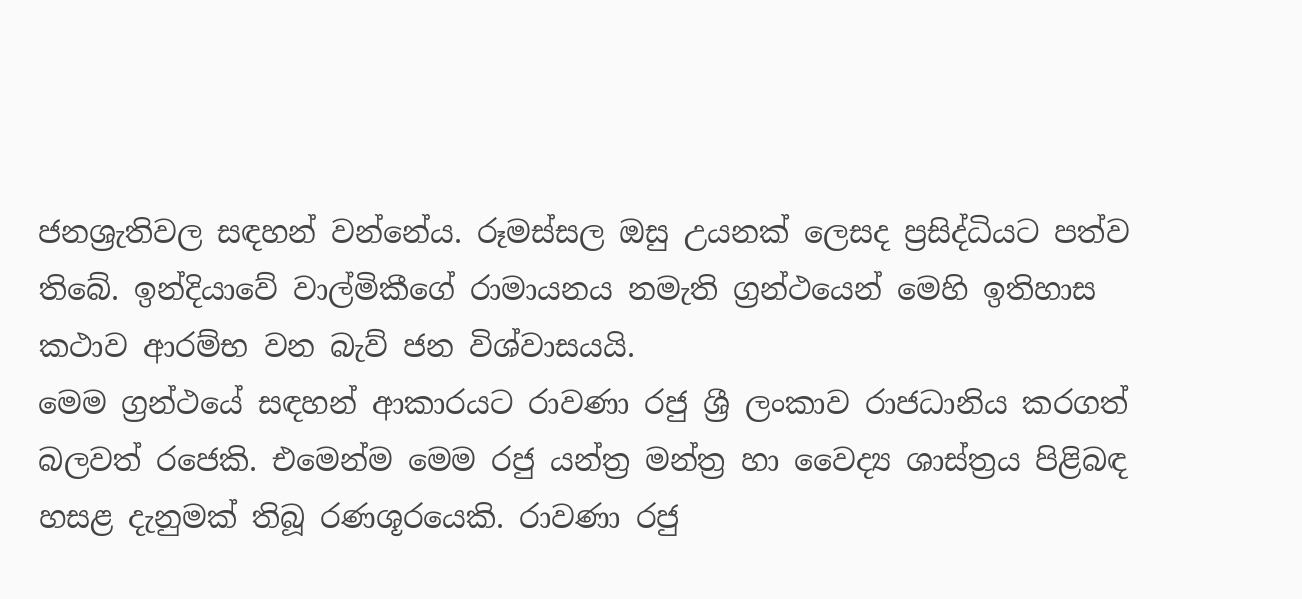ජනශ්‍රැතිවල සඳහන් වන්නේය. රූමස්‌සල ඔසු උයනක්‌ ලෙසද ප්‍රසිද්ධියට පත්ව තිබේ. ඉන්දියාවේ වාල්මිකීගේ රාමායනය නමැති ග්‍රන්ථයෙන් මෙහි ඉතිහාස කථාව ආරම්භ වන බැව් ජන විශ්වාසයයි.
මෙම ග්‍රන්ථයේ සඳහන් ආකාරයට රාවණා රජු ශ්‍රී ලංකාව රාජධානිය කරගත් බලවත් රජෙකි. එමෙන්ම මෙම රජු යන්ත්‍ර මන්ත්‍ර හා වෛද්‍ය ශාස්‌ත්‍රය පිළිබඳ හසළ දැනුමක්‌ තිබූ රණශූරයෙකි. රාවණා රජු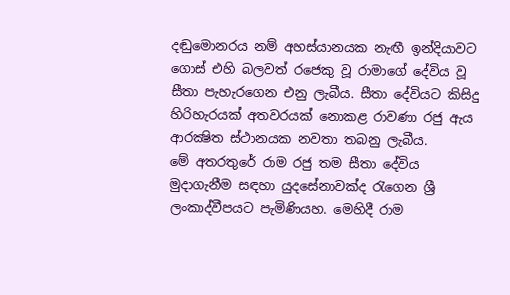දඬුමොනරය නම් අහස්‌යානයක නැඟී ඉන්දියාවට ගොස්‌ එහි බලවත් රජෙකු වූ රාමාගේ දේවිය වූ සීතා පැහැරගෙන එනු ලැබීය. සීතා දේවියට කිසිදු හිරිහැරයක්‌ අතවරයක්‌ නොකළ රාවණා රජු ඇය ආරක්‍ෂිත ස්‌ථානයක නවතා තබනු ලැබීය.
මේ අතරතුරේ රාම රජු තම සීතා දේවිය මුදාගැනීම සඳහා යුදසේනාවක්‌ද රැගෙන ශ්‍රී ලංකාද්වීපයට පැමිණියහ. මෙහිදී රාම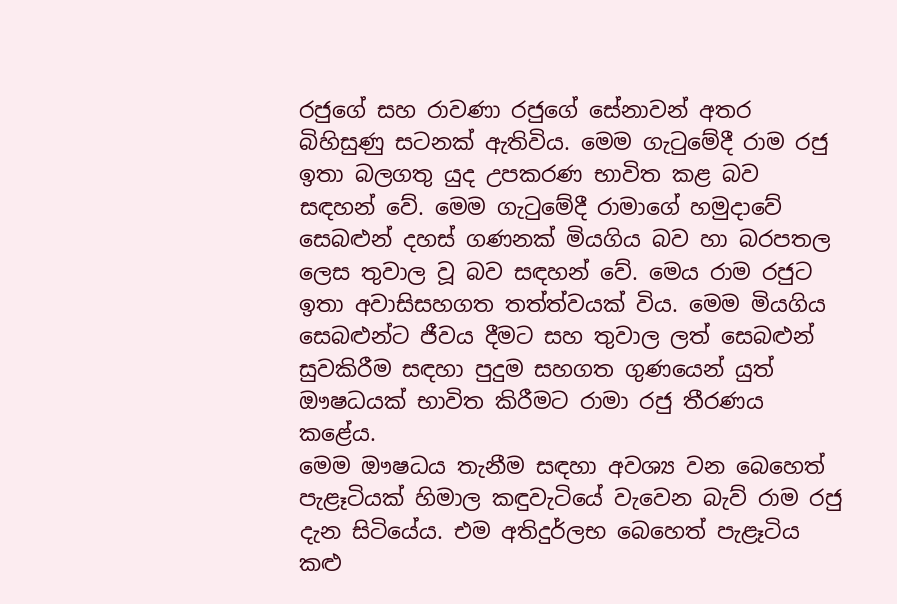රජුගේ සහ රාවණා රජුගේ සේනාවන් අතර බිහිසුණු සටනක්‌ ඇතිවිය. මෙම ගැටුමේදී රාම රජු ඉතා බලගතු යුද උපකරණ භාවිත කළ බව සඳහන් වේ. මෙම ගැටුමේදී රාමාගේ හමුදාවේ සෙබළුන් දහස්‌ ගණනක්‌ මියගිය බව හා බරපතල ලෙස තුවාල වූ බව සඳහන් වේ. මෙය රාම රජුට ඉතා අවාසිසහගත තත්ත්වයක්‌ විය. මෙම මියගිය සෙබළුන්ට ජීවය දීමට සහ තුවාල ලත් සෙබළුන් සුවකිරීම සඳහා පුදුම සහගත ගුණයෙන් යුත් ඖෂධයක්‌ භාවිත කිරීමට රාමා රජු තීරණය කළේය.
මෙම ඖෂධය තැනීම සඳහා අවශ්‍ය වන බෙහෙත් පැළෑටියක්‌ හිමාල කඳුවැටියේ වැවෙන බැව් රාම රජු දැන සිටියේය. එම අතිදුර්ලභ බෙහෙත් පැළෑටිය කළු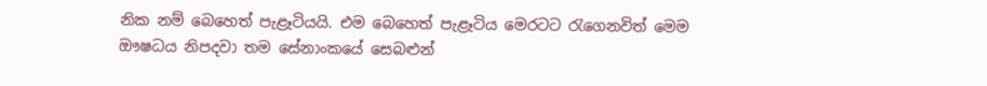නික නම් බෙහෙත් පැළෑටියයි. එම බෙහෙත් පැළෑටිය මෙරටට රැගෙනවිත් මෙම ඖෂධය නිපදවා තම සේනාංකයේ සෙබළුන්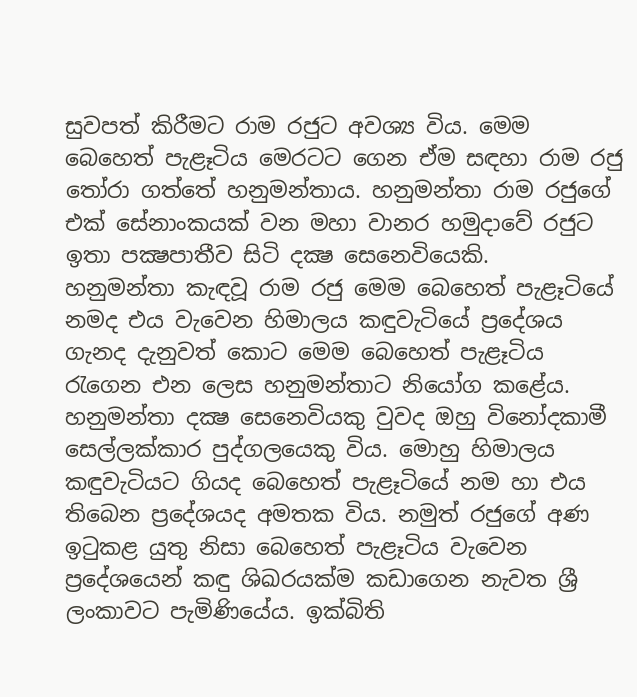සුවපත් කිරීමට රාම රජුට අවශ්‍ය විය. මෙම බෙහෙත් පැළෑටිය මෙරටට ගෙන ඒම සඳහා රාම රජු තෝරා ගත්තේ හනුමන්තාය. හනුමන්තා රාම රජුගේ එක්‌ සේනාංකයක්‌ වන මහා වානර හමුදාවේ රජුට ඉතා පක්‍ෂපාතීව සිටි දක්‍ෂ සෙනෙවියෙකි.
හනුමන්තා කැඳවූ රාම රජු මෙම බෙහෙත් පැළෑටියේ නමද එය වැවෙන හිමාලය කඳුවැටියේ ප්‍රදේශය ගැනද දැනුවත් කොට මෙම බෙහෙත් පැළෑටිය රැගෙන එන ලෙස හනුමන්තාට නියෝග කළේය. හනුමන්තා දක්‍ෂ සෙනෙවියකු වුවද ඔහු විනෝදකාමී සෙල්ලක්‌කාර පුද්ගලයෙකු විය. මොහු හිමාලය කඳුවැටියට ගියද බෙහෙත් පැළෑටියේ නම හා එය තිබෙන ප්‍රදේශයද අමතක විය. නමුත් රජුගේ අණ ඉටුකළ යුතු නිසා බෙහෙත් පැළෑටිය වැවෙන ප්‍රදේශයෙන් කඳු ශිඛරයක්‌ම කඩාගෙන නැවත ශ්‍රී ලංකාවට පැමිණියේය. ඉක්‌බිති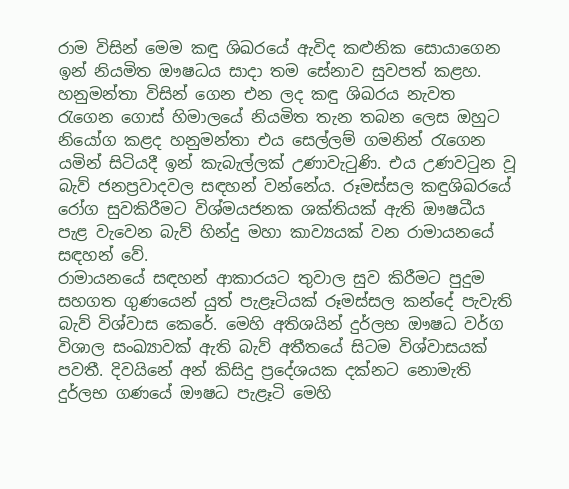රාම විසින් මෙම කඳු ශිඛරයේ ඇවිද කළුනික සොයාගෙන ඉන් නියමිත ඖෂධය සාදා තම සේනාව සුවපත් කළහ.
හනුමන්තා විසින් ගෙන එන ලද කඳු ශිඛරය නැවත රැගෙන ගොස්‌ හිමාලයේ නියමිත තැන තබන ලෙස ඔහුට නියෝග කළද හනුමන්තා එය සෙල්ලම් ගමනින් රැගෙන යමින් සිටියදී ඉන් කැබැල්ලක්‌ උණාවැටුණි. එය උණවටුන වූ බැව් ජනප්‍රවාදවල සඳහන් වන්නේය. රූමස්‌සල කඳුශිඛරයේ රෝග සුවකිරීමට විශ්මයජනක ශක්‌තියක්‌ ඇති ඖෂධීය පැළ වැවෙන බැව් හින්දු මහා කාව්‍යයක්‌ වන රාමායනයේ සඳහන් වේ.
රාමායනයේ සඳහන් ආකාරයට තුවාල සුව කිරීමට පුදුම සහගත ගුණයෙන් යුත් පැළෑටියක්‌ රූමස්‌සල කන්දේ පැවැති බැව් විශ්වාස කෙරේ. මෙහි අතිශයින් දුර්ලභ ඖෂධ වර්ග විශාල සංඛ්‍යාවක්‌ ඇති බැව් අතීතයේ සිටම විශ්වාසයක්‌ පවතී. දිවයිනේ අන් කිසිදු ප්‍රදේශයක දක්‌නට නොමැති දුර්ලභ ගණයේ ඖෂධ පැළෑටි මෙහි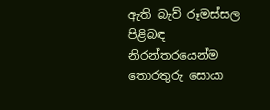ඇති බැව් රූමස්‌සල පිළිබඳ නිරන්තරයෙන්ම තොරතුරු සොයා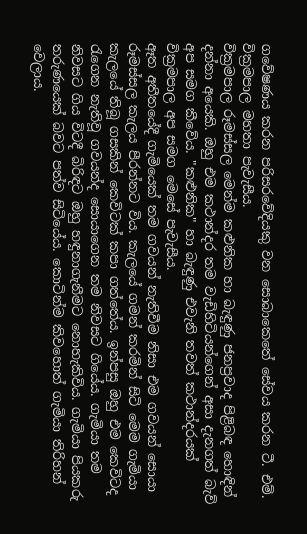ගවේෂණය කරන පරිසරවේදියකු වන සොබාකෙතේ සේවය කරන ටී. එම්. වික්‍රමපාල මහතා පැවැසීය.
වික්‍රමපාල රූමස්‌සල මෙන්ම කළුනික හා බැඳුණු ජනප්‍රවාද පිළිබඳ හොඳින් දන්නා අයෙකි. ඔහු එම කථාන්දර තම වැඩිහිටියන්ගෙන් අසා දැනගත් බැව් අප සමග කීවේය. "කළුනික" හා බැඳුණු එවැනි තවත් කථාන්දරයක්‌ වික්‍රමපාල අප සමග මෙසේ පැවැසීය.
ඈත අතීතයේදී ගැමියෙක්‌ තම ගවයන් නැතිවීම නිසා එම ගවයන් සොයා රූමස්‌සල කැලය පීරන්නට විය. කැලයේ ගමන් කරමින් සිටි මෙම ගැමියා කැලයේ තිබූ ගසකින් කෙවිටක්‌ කපා ගත්තේය. ඉන්පසු ඔහු එම කෙවිටද රැගෙන නැතිවූ ගවයන්ද සොයාගෙන තම නිවසට ගියේය. ගැමියා තම නිවසට ගිය විටදී බිරිඳට ඔහු හඳුනාගැනීමට නොහැකිවිය. ගැමියා පියකරු තරුණයෙක්‌ බවට පත්ව සිටියේය. කොටින්ම කිවහොත් ගැමියා තිරිහන් වෙලාය.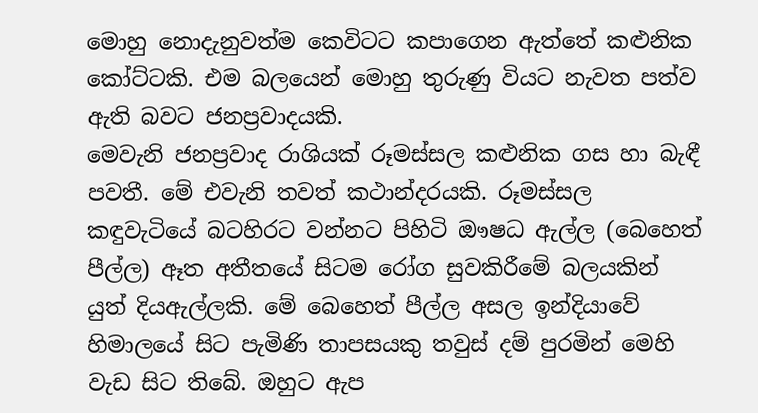මොහු නොදැනුවත්ම කෙවිටට කපාගෙන ඇත්තේ කළුනික කෝට්‌ටකි. එම බලයෙන් මොහු තුරුණු වියට නැවත පත්ව ඇති බවට ජනප්‍රවාදයකි.
මෙවැනි ජනප්‍රවාද රාශියක්‌ රූමස්‌සල කළුනික ගස හා බැඳී පවතී. මේ එවැනි තවත් කථාන්දරයකි. රූමස්‌සල කඳුවැටියේ බටහිරට වන්නට පිහිටි ඖෂධ ඇල්ල (බෙහෙත් පීල්ල) ඈත අතීතයේ සිටම රෝග සුවකිරීමේ බලයකින් යුත් දියඇල්ලකි. මේ බෙහෙත් පීල්ල අසල ඉන්දියාවේ හිමාලයේ සිට පැමිණි තාපසයකු තවුස්‌ දම් පුරමින් මෙහි වැඩ සිට තිබේ. ඔහුට ඇප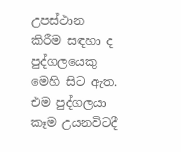උපස්‌ථාන කිරීම සඳහා ද පුද්ගලයෙකු මෙහි සිට ඇත. එම පුද්ගලයා කෑම උයනවිටදී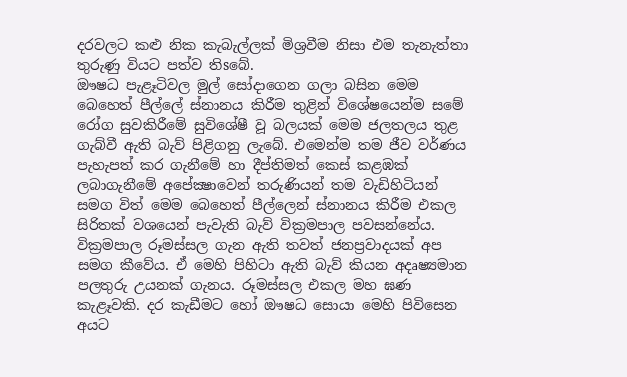දරවලට කළු නික කැබැල්ලක්‌ මිශ්‍රවීම නිසා එම තැනැත්තා තුරුණු වියට පත්ව තිsබේ.
ඖෂධ පැළෑටිවල මුල් සෝදාගෙන ගලා බසින මෙම බෙහෙත් පීල්ලේ ස්‌නානය කිරීම තුළින් විශේෂයෙන්ම සමේ රෝග සුවකිරීමේ සුවිශේෂී වූ බලයක්‌ මෙම ජලතලය තුළ ගැබ්වී ඇති බැව් පිළිගනු ලැබේ. එමෙන්ම තම ජීව වර්ණය පැහැපත් කර ගැනීමේ හා දීප්තිමත් කෙස්‌ කළඹක්‌ ලබාගැනීමේ අපේක්‍ෂාවෙන් තරුණියන් තම වැඩිහිටියන් සමග විත් මෙම බෙහෙත් පීල්ලෙන් ස්‌නානය කිරීම එකල සිරිතක්‌ වශයෙන් පැවැති බැව් වික්‍රමපාල පවසන්නේය.
වික්‍රමපාල රූමස්‌සල ගැන ඇති තවත් ජනප්‍රවාදයක්‌ අප සමග කීවේය. ඒ මෙහි පිහිටා ඇති බැව් කියන අදෘෂ්‍යමාන පලතුරු උයනක්‌ ගැනය. රූමස්‌සල එකල මහ ඝණ කැළෑවකි. දර කැඩීමට හෝ ඖෂධ සොයා මෙහි පිවිසෙන අයට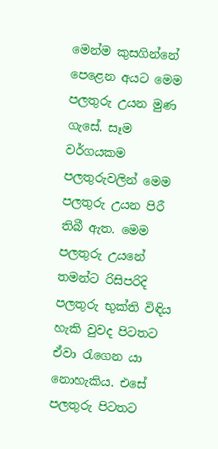මෙන්ම කුසගින්නේ පෙළෙන අයට මෙම පලතුරු උයන මුණ ගැසේ. සෑම වර්ගයකම පලතුරුවලින් මෙම පලතුරු උයන පිරී තිබී ඇත. මෙම පලතුරු උයනේ තමන්ට රිසිපරිදි පලතුරු භුක්‌ති විඳිය හැකි වුවද පිටතට ඒවා රැගෙන යා නොහැකිය. එසේ පලතුරු පිටතට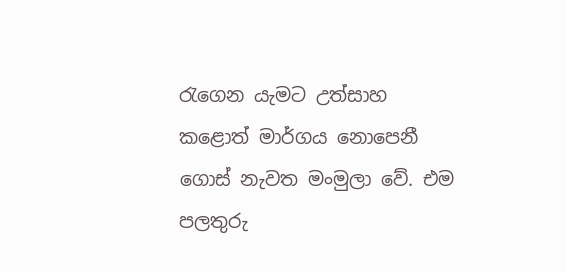රැගෙන යැමට උත්සාහ කළොත් මාර්ගය නොපෙනී ගොස්‌ නැවත මංමුලා වේ. එම පලතුරු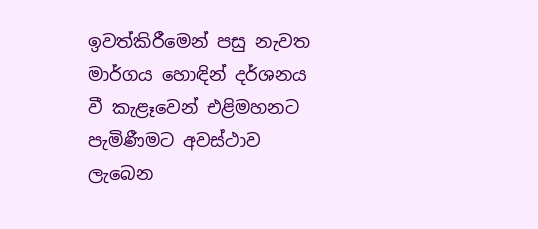ඉවත්කිරීමෙන් පසු නැවත මාර්ගය හොඳින් දර්ශනය වී කැළෑවෙන් එළිමහනට පැමිණීමට අවස්‌ථාව ලැබෙන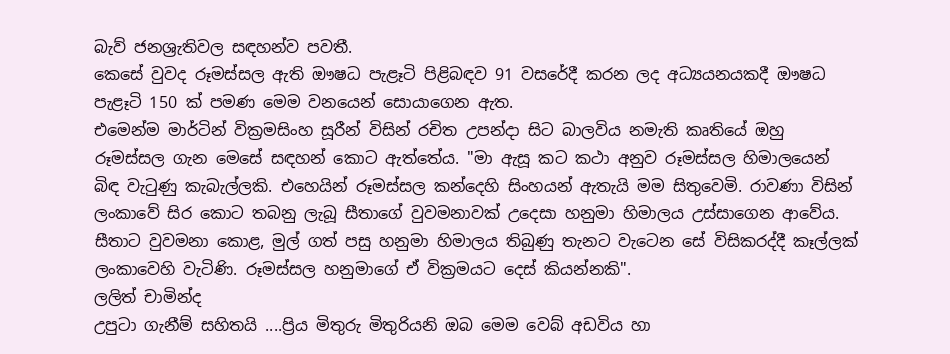බැව් ජනශ්‍රැතිවල සඳහන්ව පවතී.
කෙසේ වුවද රූමස්‌සල ඇති ඖෂධ පැළෑටි පිළිබඳව 91 වසරේදී කරන ලද අධ්‍යයනයකදී ඖෂධ පැළෑටි 150 ක්‌ පමණ මෙම වනයෙන් සොයාගෙන ඇත.
එමෙන්ම මාර්ටින් වික්‍රමසිංහ සූරීන් විසින් රචිත උපන්දා සිට බාලවිය නමැති කෘතියේ ඔහු රූමස්‌සල ගැන මෙසේ සඳහන් කොට ඇත්තේය. "මා ඇසූ කට කථා අනුව රූමස්‌සල හිමාලයෙන් බිඳ වැටුණු කැබැල්ලකි. එහෙයින් රූමස්‌සල කන්දෙහි සිංහයන් ඇතැයි මම සිතුවෙමි. රාවණා විසින් ලංකාවේ සිර කොට තබනු ලැබූ සීතාගේ වුවමනාවක්‌ උදෙසා හනුමා හිමාලය උස්‌සාගෙන ආවේය. සීතාට වුවමනා කොළ, මුල් ගත් පසු හනුමා හිමාලය තිබුණු තැනට වැටෙන සේ විසිකරද්දී කෑල්ලක්‌ ලංකාවෙහි වැටිණි. රූමස්‌සල හනුමාගේ ඒ වික්‍රමයට දෙස්‌ කියන්නකි".
ලලිත් චාමින්ද
උපුටා ගැනීම් සහිතයි ....ප්‍රිය මිතුරු මිතුරියනි ඔබ මෙම වෙබ් අඩවිය හා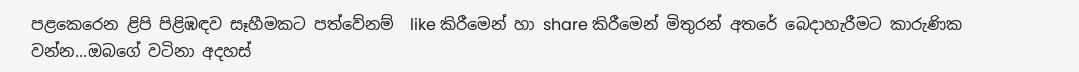පළකෙරෙන ළිපි පිළිඹඳව සෑහීමකට පත්වේනම්  like කිරීමෙන් හා share කිරීමෙන් මිතුරන් අතරේ බෙදාහැරීමට කාරුණික වන්න...ඔබගේ වටිනා අදහස්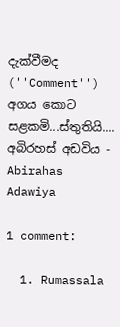දැක්වීමද (''Comment'') අගය කොට සළකමි...ස්තුතියි....
අබිරහස් අඩවිය - Abirahas Adawiya

1 comment:

  1. Rumassala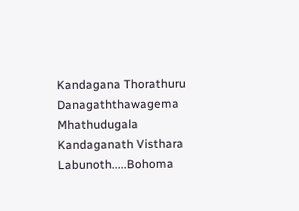Kandagana Thorathuru Danagaththawagema Mhathudugala Kandaganath Visthara Labunoth.....Bohoma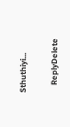Sthuthiyi...

    ReplyDelete